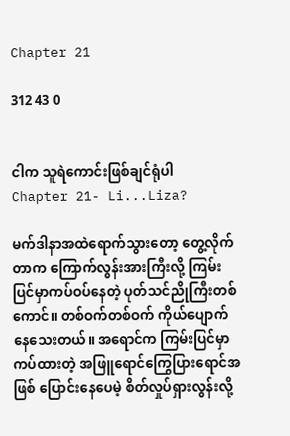Chapter 21

312 43 0


ငါက သူရဲကောင်းဖြစ်ချင်ရုံပါ
Chapter 21- Li...Liza?

မက်ဒါနာအထဲရောက်သွားတော့ တွေ့လိုက်တာက ကြောက်လွန်းအားကြီးလို့ ကြမ်းပြင်မှာကပ်ဝပ်နေတဲ့ ပုတ်သင်ညိုကြီးတစ်ကောင်။ တစ်ဝက်တစ်ဝက် ကိုယ်ပျောက်နေသေးတယ်။ အရောင်က ကြမ်းပြင်မှာကပ်ထားတဲ့ အဖြူရောင်ကြွေပြားရောင်အဖြစ် ပြောင်းနေပေမဲ့ စိတ်လှုပ်ရှားလွန်းလို့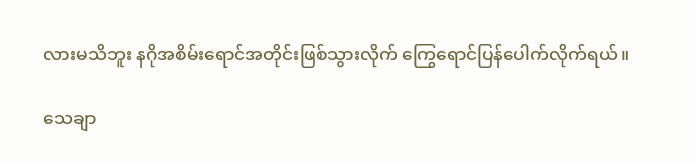လားမသိဘူး နဂိုအစိမ်းရောင်အတိုင်းဖြစ်သွားလိုက် ကြွေရောင်ပြန်ပေါက်လိုက်ရယ်။

သေချာ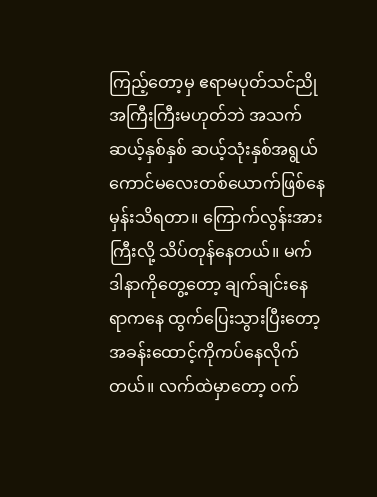ကြည့်တော့မှ ဧရာမပုတ်သင်ညိုအကြီးကြီးမဟုတ်ဘဲ အသက်ဆယ့်နှစ်နှစ် ဆယ့်သုံးနှစ်အရွယ် ကောင်မလေးတစ်ယောက်ဖြစ်နေမှန်းသိရတာ။ ကြောက်လွန်းအားကြီးလို့ သိပ်တုန်နေတယ်။ မက်ဒါနာကိုတွေ့တော့ ချက်ချင်းနေရာကနေ ထွက်ပြေးသွားပြီးတော့ အခန်းထောင့်ကိုကပ်နေလိုက်တယ်။ လက်ထဲမှာတော့ ဝက်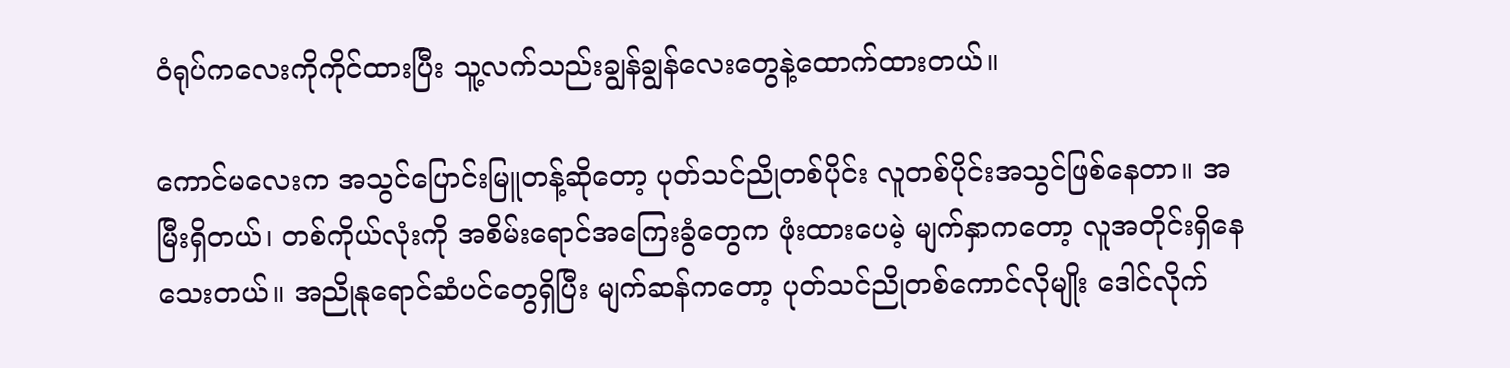ဝံရုပ်ကလေးကိုကိုင်ထားပြီး သူ့လက်သည်းချွန်ချွန်လေးတွေနဲ့ထောက်ထားတယ်။

ကောင်မလေးက အသွင်ပြောင်းမြူတန့်ဆိုတော့ ပုတ်သင်ညိုတစ်ပိုင်း လူတစ်ပိုင်းအသွင်ဖြစ်နေတာ။ အမြီးရှိတယ်၊ တစ်ကိုယ်လုံးကို အစိမ်းရောင်အကြေးခွံတွေက ဖုံးထားပေမဲ့ မျက်နှာကတော့ လူအတိုင်းရှိနေသေးတယ်။ အညိုနုရောင်ဆံပင်တွေရှိပြီး မျက်ဆန်ကတော့ ပုတ်သင်ညိုတစ်ကောင်လိုမျိုး ဒေါင်လိုက်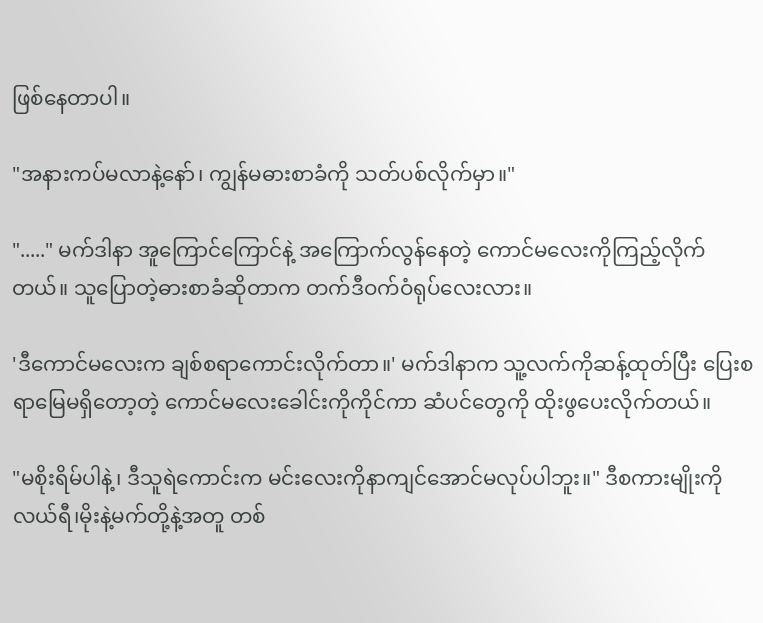ဖြစ်နေတာပါ။

"အနားကပ်မလာနဲ့နော်၊ ကျွန်မဓားစာခံကို သတ်ပစ်လိုက်မှာ။"

"....." မက်ဒါနာ အူကြောင်ကြောင်နဲ့ အကြောက်လွန်နေတဲ့ ကောင်မလေးကိုကြည့်လိုက်တယ်။ သူပြောတဲ့ဓားစာခံဆိုတာက တက်ဒီဝက်ဝံရုပ်လေးလား။

'ဒီကောင်မလေးက ချစ်စရာကောင်းလိုက်တာ။' မက်ဒါနာက သူ့လက်ကိုဆန့်ထုတ်ပြီး ပြေးစရာမြေမရှိတော့တဲ့ ကောင်မလေးခေါင်းကိုကိုင်ကာ ဆံပင်တွေကို ထိုးဖွပေးလိုက်တယ်။

"မစိုးရိမ်ပါနဲ့၊ ဒီသူရဲကောင်းက မင်းလေးကိုနာကျင်အောင်မလုပ်ပါဘူး။" ဒီစကားမျိုးကို လယ်ရီ၊မိုးနဲ့မက်တို့နဲ့အတူ တစ်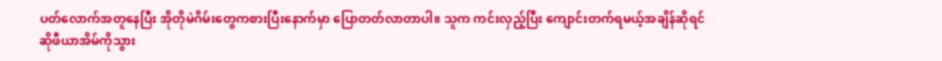ပတ်လောက်အတူနေပြီး အိုတိုမဲဂိမ်းတွေကစားပြီးနောက်မှာ ပြောတတ်လာတာပါ။ သူက ကင်းလှည့်ပြီး ကျောင်းတက်ရမယ့်အချိန်ဆိုရင် ဆိုဖီယာအိမ်ကိုသွား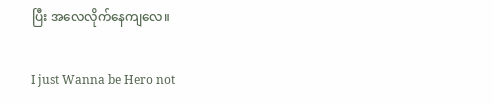ပြီး အလေလိုက်နေကျလေ။

I just Wanna be Hero not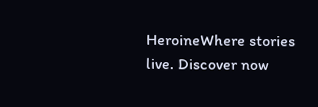HeroineWhere stories live. Discover now